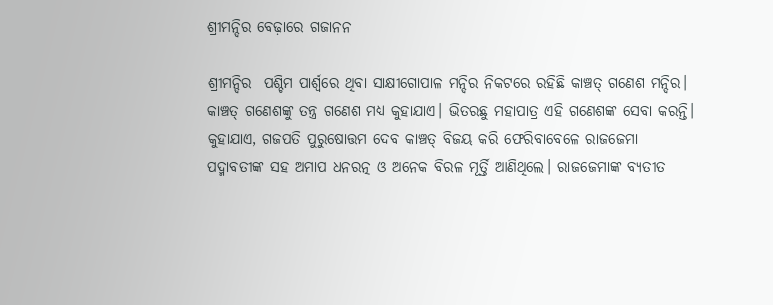ଶ୍ରୀମନ୍ଦିର ବେଢ଼ାରେ ଗଜାନନ

ଶ୍ରୀମନ୍ଦିର  ପଶ୍ଚିମ ପାର୍ଶ୍ୱରେ ଥିବା ସାକ୍ଷୀଗୋପାଳ ମନ୍ଦିର ନିକଟରେ ରହିଛି କାଞ୍ଚତ୍ ଗଣେଶ ମନ୍ଦିର। କାଞ୍ଚତ୍ ଗଣେଶଙ୍କୁ ତନ୍ତ୍ର ଗଣେଶ ମଧ୍ୟ କୁହାଯାଏ। ଭିତରଛୁ ମହାପାତ୍ର ଏହି ଗଣେଶଙ୍କ ସେବା କରନ୍ତି। କୁହାଯାଏ, ଗଜପତି ପୁରୁଷୋତ୍ତମ ଦେବ କାଞ୍ଚତ୍ ବିଜୟ କରି ଫେରିବାବେଳେ ରାଜଜେମା ପଦ୍ମାବତୀଙ୍କ ସହ ଅମାପ ଧନରତ୍ନ ଓ ଅନେକ ବିରଳ ମୂର୍ତ୍ତି ଆଣିଥିଲେ। ରାଜଜେମାଙ୍କ ବ୍ୟତୀତ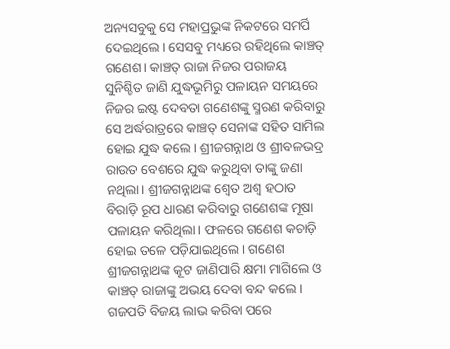ଅନ୍ୟସବୁକୁ ସେ ମହାପ୍ରଭୁଙ୍କ ନିକଟରେ ସମର୍ପି ଦେଇଥିଲେ। ସେସବୁ ମଧ୍ୟରେ ରହିଥିଲେ କାଞ୍ଚତ୍ ଗଣେଶ। କାଞ୍ଚତ୍ ରାଜା ନିଜର ପରାଜୟ ସୁନିଶ୍ଚିତ ଜାଣି ଯୁଦ୍ଧଭୂମିରୁ ପଳାୟନ ସମୟରେ ନିଜର ଇଷ୍ଟ ଦେବତା ଗଣେଶଙ୍କୁ ସ୍ମରଣ କରିବାରୁ ସେ ଅର୍ଦ୍ଧରାତ୍ରରେ କାଞ୍ଚତ୍ ସେନାଙ୍କ ସହିତ ସାମିଲ ହୋଇ ଯୁଦ୍ଧ କଲେ। ଶ୍ରୀଜଗନ୍ନାଥ ଓ ଶ୍ରୀବଳଭଦ୍ର ରାଉତ ବେଶରେ ଯୁଦ୍ଧ କରୁଥିବା ତାଙ୍କୁ ଜଣା ନଥିଲା। ଶ୍ରୀଜଗନ୍ନାଥଙ୍କ ଶ୍ୱେତ ଅଶ୍ୱ ହଠାତ ବିରାଡ଼ି ରୂପ ଧାରଣ କରିବାରୁ ଗଣେଶଙ୍କ ମୂଷା ପଳାୟନ କରିଥିଲା। ଫଳରେ ଗଣେଶ କଚାଡ଼ି ହୋଇ ତଳେ ପଡ଼ିଯାଇଥିଲେ। ଗଣେଶ ଶ୍ରୀଜଗନ୍ନାଥଙ୍କ କୂଟ ଜାଣିପାରି କ୍ଷମା ମାଗିଲେ ଓ କାଞ୍ଚତ୍ ରାଜାଙ୍କୁ ଅଭୟ ଦେବା ବନ୍ଦ କଲେ। ଗଜପତି ବିଜୟ ଲାଭ କରିବା ପରେ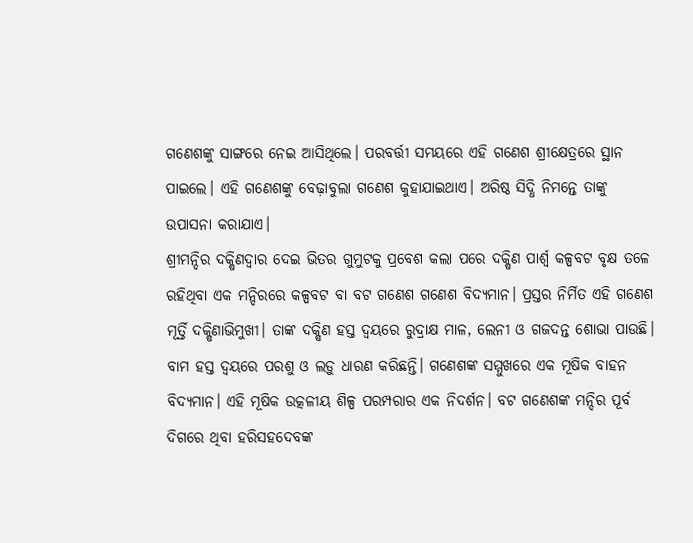ଗଣେଶଙ୍କୁ ସାଙ୍ଗରେ ନେଇ ଆସିଥିଲେ। ପରବର୍ତ୍ତୀ ସମୟରେ ଏହି ଗଣେଶ ଶ୍ରୀକ୍ଷେତ୍ରରେ ସ୍ଥାନ ପାଇଲେ। ଏହି ଗଣେଶଙ୍କୁ ବେଢ଼ାବୁଲା ଗଣେଶ କୁହାଯାଇଥାଏ। ଅରିଷ୍ଠ ସିଦ୍ଧି ନିମନ୍ତେ ତାଙ୍କୁ ଉପାସନା କରାଯାଏ।
ଶ୍ରୀମନ୍ଦିର ଦକ୍ଷିଣଦ୍ୱାର ଦେଇ ଭିତର ଗୁମୁଟକୁ ପ୍ରବେଶ କଲା ପରେ ଦକ୍ଷିଣ ପାର୍ଶ୍ୱ କଳ୍ପବଟ ବୃକ୍ଷ ତଳେ ରହିଥିବା ଏକ ମନ୍ଦିରରେ କଳ୍ପବଟ ବା ବଟ ଗଣେଶ ଗଣେଶ ବିଦ୍ୟମାନ। ପ୍ରସ୍ତର ନିର୍ମିତ ଏହି ଗଣେଶ ମୂର୍ତ୍ତି ଦକ୍ଷିଣାଭିମୁଖୀ। ତାଙ୍କ ଦକ୍ଷିଣ ହସ୍ତ ଦ୍ୱୟରେ ରୁଦ୍ରାକ୍ଷ ମାଳ, ଲେନୀ ଓ ଗଜଦନ୍ତ ଶୋଭା ପାଉଛି। ବାମ ହସ୍ତ ଦ୍ୱୟରେ ପରଶୁ ଓ ଲଡ଼ୁ ଧାରଣ କରିଛନ୍ତି। ଗଣେଶଙ୍କ ସମ୍ମୁଖରେ ଏକ ମୂଷିକ ବାହନ ବିଦ୍ୟମାନ। ଏହି ମୂଷିକ ଉତ୍କଳୀୟ ଶିଳ୍ପ ପରମ୍ପରାର ଏକ ନିଦର୍ଶନ। ବଟ ଗଣେଶଙ୍କ ମନ୍ଦିର ପୂର୍ବ ଦିଗରେ ଥିବା ହରିସହଦେବଙ୍କ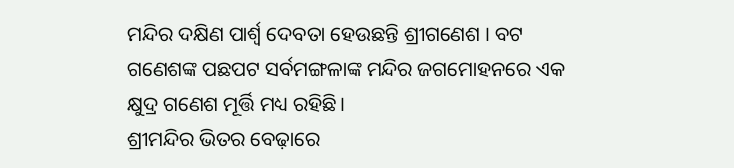ମନ୍ଦିର ଦକ୍ଷିଣ ପାର୍ଶ୍ୱ ଦେବତା ହେଉଛନ୍ତି ଶ୍ରୀଗଣେଶ । ବଟ ଗଣେଶଙ୍କ ପଛପଟ ସର୍ବମଙ୍ଗଳାଙ୍କ ମନ୍ଦିର ଜଗମୋହନରେ ଏକ କ୍ଷୁଦ୍ର ଗଣେଶ ମୂର୍ତ୍ତି ମଧ୍ୟ ରହିଛି।
ଶ୍ରୀମନ୍ଦିର ଭିତର ବେଢ଼ାରେ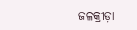ଜଳକ୍ରୀଡ଼ା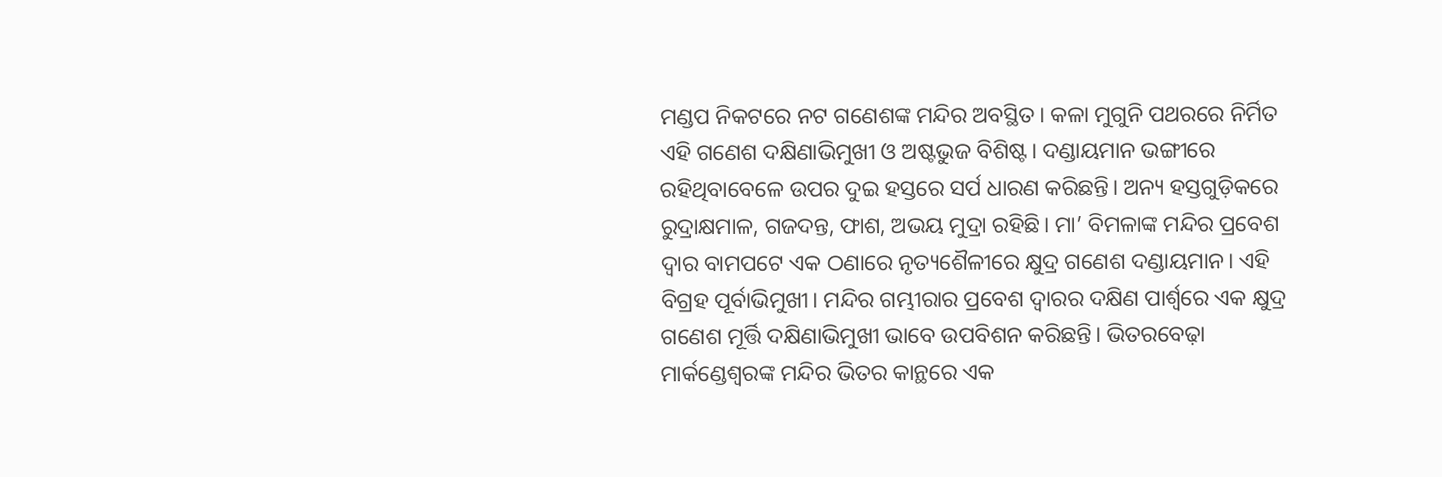ମଣ୍ଡପ ନିକଟରେ ନଟ ଗଣେଶଙ୍କ ମନ୍ଦିର ଅବସ୍ଥିତ। କଳା ମୁଗୁନି ପଥରରେ ନିର୍ମିତ ଏହି ଗଣେଶ ଦକ୍ଷିଣାଭିମୁଖୀ ଓ ଅଷ୍ଟଭୁଜ ବିଶିଷ୍ଟ। ଦଣ୍ଡାୟମାନ ଭଙ୍ଗୀରେ ରହିଥିବାବେଳେ ଉପର ଦୁଇ ହସ୍ତରେ ସର୍ପ ଧାରଣ କରିଛନ୍ତି। ଅନ୍ୟ ହସ୍ତଗୁଡ଼ିକରେ ରୁଦ୍ରାକ୍ଷମାଳ, ଗଜଦନ୍ତ, ଫାଶ, ଅଭୟ ମୁଦ୍ରା ରହିଛି। ମା’ ବିମଳାଙ୍କ ମନ୍ଦିର ପ୍ରବେଶ ଦ୍ୱାର ବାମପଟେ ଏକ ଠଣାରେ ନୃତ୍ୟଶୈଳୀରେ କ୍ଷୁଦ୍ର ଗଣେଶ ଦଣ୍ଡାୟମାନ। ଏହି ବିଗ୍ରହ ପୂର୍ବାଭିମୁଖୀ। ମନ୍ଦିର ଗମ୍ଭୀରାର ପ୍ରବେଶ ଦ୍ୱାରର ଦକ୍ଷିଣ ପାର୍ଶ୍ୱରେ ଏକ କ୍ଷୁଦ୍ର ଗଣେଶ ମୂର୍ତ୍ତି ଦକ୍ଷିଣାଭିମୁଖୀ ଭାବେ ଉପବିଶନ କରିଛନ୍ତି। ଭିତରବେଢ଼ା ମାର୍କଣ୍ଡେଶ୍ୱରଙ୍କ ମନ୍ଦିର ଭିତର କାନ୍ଥରେ ଏକ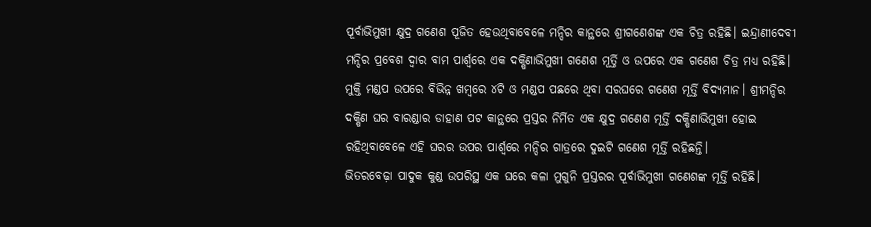ପୂର୍ବାଭିମୁଖୀ କ୍ଷୁଦ୍ର ଗଣେଶ ପୂଜିତ ହେଉଥିବାବେଳେ ମନ୍ଦିର କାନ୍ଥରେ ଶ୍ରୀଗଣେଶଙ୍କ ଏକ ଚିତ୍ର ରହିଛି। ଇନ୍ଦ୍ରାଣୀଦେବୀ ମନ୍ଦିର ପ୍ରବେଶ ଦ୍ୱାର ବାମ ପାର୍ଶ୍ୱରେ ଏକ ଦକ୍ଷିଣାଭିମୁଖୀ ଗଣେଶ ମୂର୍ତ୍ତି ଓ ଉପରେ ଏକ ଗଣେଶ ଚିତ୍ର ମଧ୍ୟ ରହିଛି। ମୁକ୍ତି ମଣ୍ଡପ ଉପରେ ବିଭିନ୍ନ ଖମ୍ବରେ ୪ଟି ଓ ମଣ୍ଡପ ପଛରେ ଥିବା ସରଘରେ ଗଣେଶ ମୂର୍ତ୍ତି ବିଦ୍ୟମାନ। ଶ୍ରୀମନ୍ଦିର ଦକ୍ଷିଣ ଘର ବାରଣ୍ଡାର ଡାହାଣ ପଟ କାନ୍ଥରେ ପ୍ରସ୍ତର ନିର୍ମିତ ଏକ କ୍ଷୁଦ୍ର ଗଣେଶ ମୂର୍ତ୍ତି ଦକ୍ଷିଣାଭିମୁଖୀ ହୋଇ ରହିଥିବାବେଳେ ଏହି ଘରର ଉପର ପାର୍ଶ୍ୱରେ ମନ୍ଦିର ଗାତ୍ରରେ ଦୁଇଟି ଗଣେଶ ମୂର୍ତ୍ତି ରହିଛନ୍ତି।
ଭିତରବେଢ଼ା ପାଦୁକ କୁଣ୍ଡ ଉପରିସ୍ଥ ଏକ ଘରେ କଳା ମୁଗୁନି ପ୍ରସ୍ତରର ପୂର୍ବାଭିମୁଖୀ ଗଣେଶଙ୍କ ମୂର୍ତ୍ତି ରହିଛି।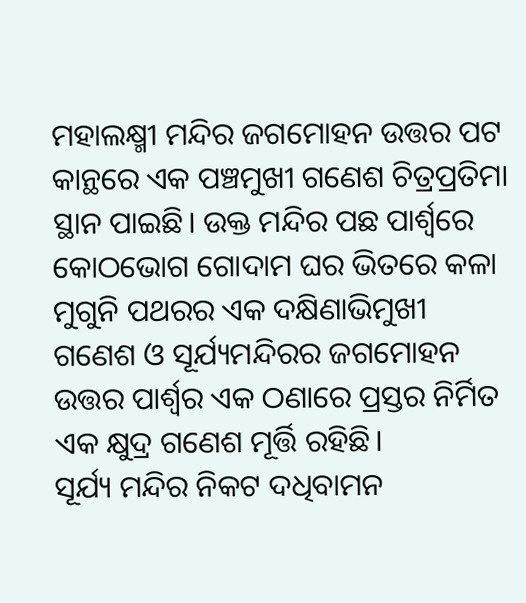ମହାଲକ୍ଷ୍ମୀ ମନ୍ଦିର ଜଗମୋହନ ଉତ୍ତର ପଟ କାନ୍ଥରେ ଏକ ପଞ୍ଚମୁଖୀ ଗଣେଶ ଚିତ୍ରପ୍ରତିମା ସ୍ଥାନ ପାଇଛି। ଉକ୍ତ ମନ୍ଦିର ପଛ ପାର୍ଶ୍ୱରେ କୋଠଭୋଗ ଗୋଦାମ ଘର ଭିତରେ କଳା ମୁଗୁନି ପଥରର ଏକ ଦକ୍ଷିଣାଭିମୁଖୀ ଗଣେଶ ଓ ସୂର୍ଯ୍ୟମନ୍ଦିରର ଜଗମୋହନ ଉତ୍ତର ପାର୍ଶ୍ୱର ଏକ ଠଣାରେ ପ୍ରସ୍ତର ନିର୍ମିତ ଏକ କ୍ଷୁଦ୍ର ଗଣେଶ ମୂର୍ତ୍ତି ରହିଛି।
ସୂର୍ଯ୍ୟ ମନ୍ଦିର ନିକଟ ଦଧିବାମନ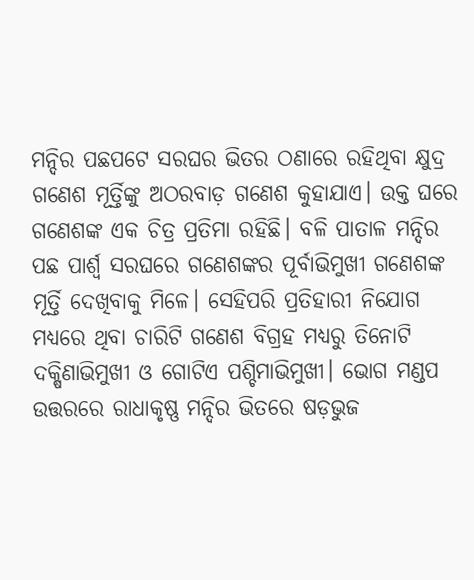ମନ୍ଦିର ପଛପଟେ ସରଘର ଭିତର ଠଣାରେ ରହିଥିବା କ୍ଷୁଦ୍ର ଗଣେଶ ମୂର୍ତ୍ତିଙ୍କୁ ଅଠରବାଡ଼ ଗଣେଶ କୁହାଯାଏ। ଉକ୍ତ ଘରେ ଗଣେଶଙ୍କ ଏକ ଚିତ୍ର ପ୍ରତିମା ରହିଛି। ବଳି ପାତାଳ ମନ୍ଦିର ପଛ ପାର୍ଶ୍ୱ ସରଘରେ ଗଣେଶଙ୍କର ପୂର୍ବାଭିମୁଖୀ ଗଣେଶଙ୍କ ମୂର୍ତ୍ତି ଦେଖିବାକୁ ମିଳେ। ସେହିପରି ପ୍ରତିହାରୀ ନିଯୋଗ ମଧ୍ୟରେ ଥିବା ଚାରିଟି ଗଣେଶ ବିଗ୍ରହ ମଧ୍ୟରୁ ତିନୋଟି ଦକ୍ଷିଣାଭିମୁଖୀ ଓ ଗୋଟିଏ ପଶ୍ଚିମାଭିମୁଖୀ। ଭୋଗ ମଣ୍ଡପ ଉତ୍ତରରେ ରାଧାକୃଷ୍ଣ ମନ୍ଦିର ଭିତରେ ଷଡ଼ଭୁଜ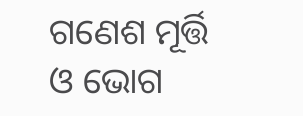ଗଣେଶ ମୂର୍ତ୍ତି ଓ ଭୋଗ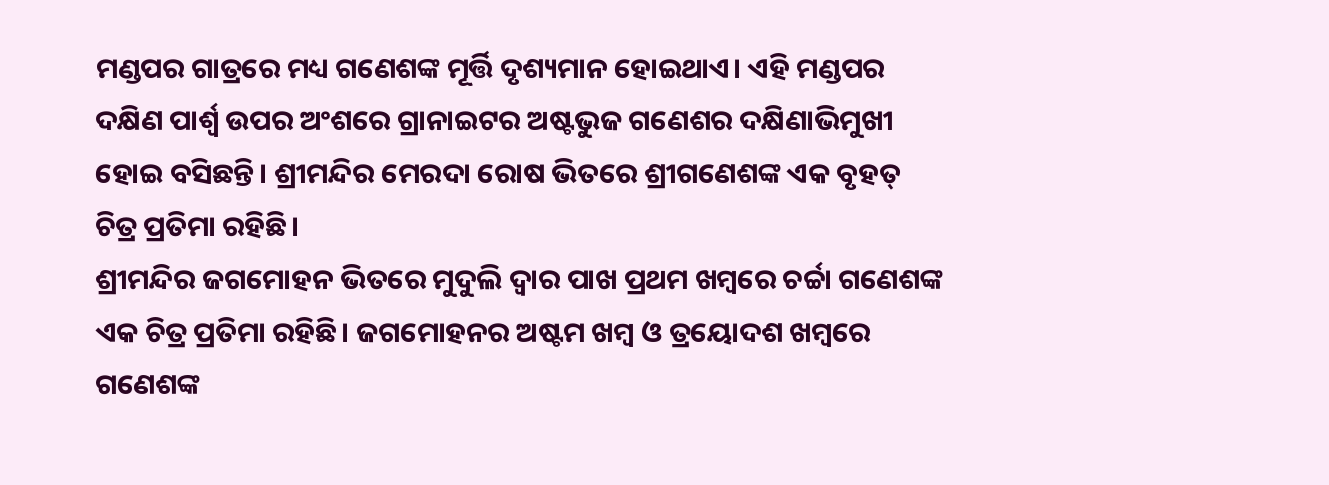ମଣ୍ଡପର ଗାତ୍ରରେ ମଧ୍ୟ ଗଣେଶଙ୍କ ମୂର୍ତ୍ତି ଦୃଶ୍ୟମାନ ହୋଇଥାଏ। ଏହି ମଣ୍ଡପର ଦକ୍ଷିଣ ପାର୍ଶ୍ୱ ଉପର ଅଂଶରେ ଗ୍ରାନାଇଟର ଅଷ୍ଟଭୁଜ ଗଣେଶର ଦକ୍ଷିଣାଭିମୁଖୀ ହୋଇ ବସିଛନ୍ତି। ଶ୍ରୀମନ୍ଦିର ମେରଦା ରୋଷ ଭିତରେ ଶ୍ରୀଗଣେଶଙ୍କ ଏକ ବୃହତ୍‌ ଚିତ୍ର ପ୍ରତିମା ରହିଛି।
ଶ୍ରୀମନ୍ଦିର ଜଗମୋହନ ଭିତରେ ମୁଦୁଲି ଦ୍ୱାର ପାଖ ପ୍ରଥମ ଖମ୍ବରେ ଚର୍ଚ୍ଚା ଗଣେଶଙ୍କ ଏକ ଚିତ୍ର ପ୍ରତିମା ରହିଛି। ଜଗମୋହନର ଅଷ୍ଟମ ଖମ୍ବ ଓ ତ୍ରୟୋଦଶ ଖମ୍ବରେ ଗଣେଶଙ୍କ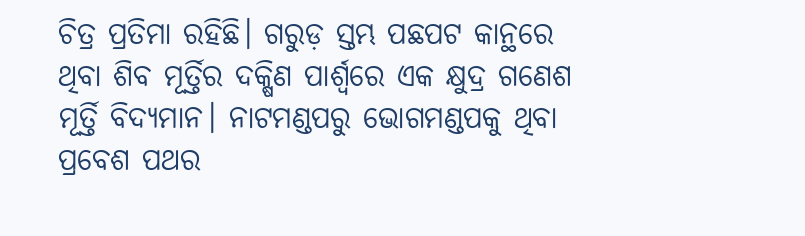ଚିତ୍ର ପ୍ରତିମା ରହିଛି। ଗରୁଡ଼ ସ୍ତମ୍ଭ ପଛପଟ କାନ୍ଥରେ ଥିବା ଶିବ ମୂର୍ତ୍ତିର ଦକ୍ଷିଣ ପାର୍ଶ୍ୱରେ ଏକ କ୍ଷୁଦ୍ର ଗଣେଶ ମୂର୍ତ୍ତି ବିଦ୍ୟମାନ। ନାଟମଣ୍ଡପରୁ ଭୋଗମଣ୍ଡପକୁ ଥିବା ପ୍ରବେଶ ପଥର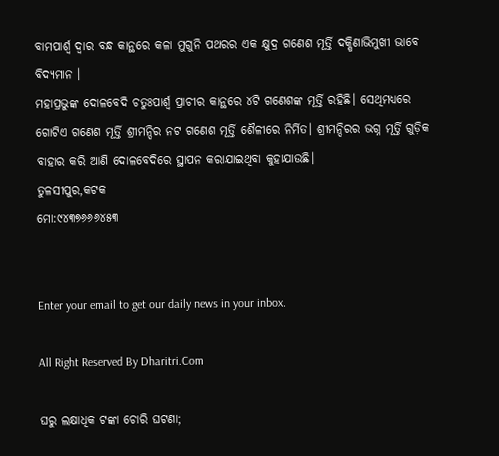ବାମପାର୍ଶ୍ୱ ଦ୍ୱାର ବନ୍ଧ କାନ୍ଥରେ କଳା ମୁଗୁନି ପଥରର ଏକ କ୍ଷୁଦ୍ର ଗଣେଶ ମୂର୍ତ୍ତି ଦକ୍ଷିଣାଭିମୁଖୀ ଭାବେ ବିଦ୍ୟମାନ ।
ମହାପ୍ରଭୁଙ୍କ ଦୋଳବେଦି ଚତୁଃପାର୍ଶ୍ୱ ପ୍ରାଚୀର କାନ୍ଥରେ ୪ଟି ଗଣେଶଙ୍କ ମୂର୍ତ୍ତି ରହିଛି। ସେଥିମଧ୍ୟରେ ଗୋଟିଏ ଗଣେଶ ମୂର୍ତ୍ତି ଶ୍ରୀମନ୍ଦିର ନଟ ଗଣେଶ ମୂର୍ତ୍ତି ଶୈଳୀରେ ନିର୍ମିତ। ଶ୍ରୀମନ୍ଦିରର ଭଗ୍ନ ମୂର୍ତ୍ତି ଗୁଡ଼ିକ ବାହାର କରି ଆଣି ଦୋଳବେଦିରେ ସ୍ଥାପନ କରାଯାଇଥିବା କୁହାଯାଉଛି।
ତୁଳସୀପୁର,କଟକ
ମୋ:୯୪୩୭୬୬୬୪୫୩


Enter your email to get our daily news in your inbox.

All Right Reserved By Dharitri.Com

ଘରୁ ଲକ୍ଷାଧିକ ଟଙ୍କା ଚୋରି ଘଟଣା;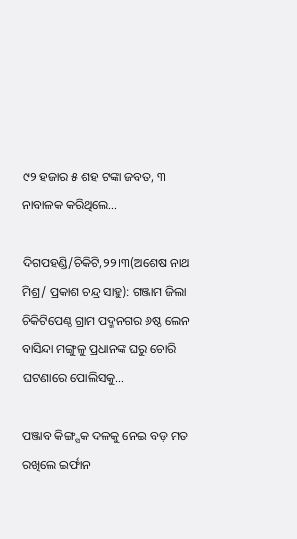୯୨ ହଜାର ୫ ଶହ ଟଙ୍କା ଜବତ, ୩ ନାବାଳକ କରିଥିଲେ…

ଦିଗପହଣ୍ଡି/ଚିକିଟି,୨୨।୩(ଅଶେଷ ନାଥ ମିଶ୍ର/ ପ୍ରକାଶ ଚନ୍ଦ୍ର ସାହୁ): ଗଞ୍ଜାମ ଜିଲା ଚିକିଟିପେଣ୍ଠ ଗ୍ରାମ ପଦ୍ମନଗର ୬ଷ୍ଠ ଲେନ ବାସିନ୍ଦା ମଙ୍ଗୁଳୁ ପ୍ରଧାନଙ୍କ ଘରୁ ଚୋରି ଘଟଣାରେ ପୋଲିସକୁ…

ପଞ୍ଜାବ କିଙ୍ଗ୍ସକ ଦଳକୁ ନେଇ ବଡ଼ ମତ ରଖିଲେ ଇର୍ଫାନ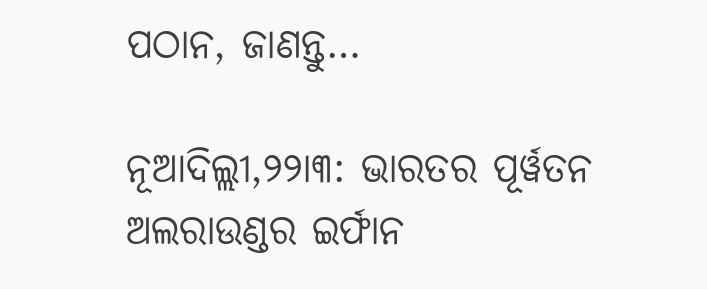ପଠାନ, ଜାଣନ୍ତୁ…

ନୂଆଦିଲ୍ଲୀ,୨୨ା୩: ଭାରତର ପୂର୍ୱତନ ଅଲରାଉଣ୍ଡର ଇର୍ଫାନ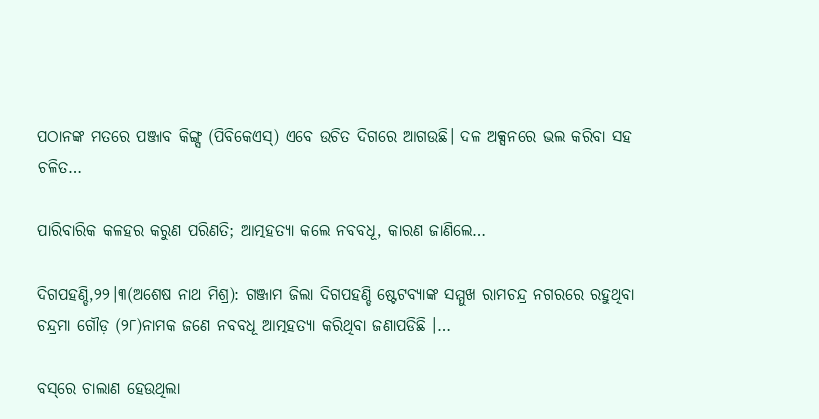ପଠାନଙ୍କ ମତରେ ପଞ୍ଜାବ କିଙ୍ଗ୍ସ (ପିବିକେଏସ୍‌) ଏବେ ଉଚିତ ଦିଗରେ ଆଗଉଛି। ଦଳ ଅକ୍ସନରେ ଭଲ କରିବା ସହ ଚଳିତ…

ପାରିବାରିକ କଳହର କରୁଣ ପରିଣତି; ଆତ୍ମହତ୍ୟା କଲେ ନବବଧୂ, କାରଣ ଜାଣିଲେ…

ଦିଗପହଣ୍ଡି,୨୨।୩(ଅଶେଷ ନାଥ ମିଶ୍ର): ଗଞ୍ଜାମ ଜିଲା ଦିଗପହଣ୍ଡି ଷ୍ଟେଟବ୍ୟାଙ୍କ ସମ୍ମୁଖ ରାମଚନ୍ଦ୍ର ନଗରରେ ରହୁଥିବା ଚନ୍ଦ୍ରମା ଗୌଡ଼ (୨୮)ନାମକ ଜଣେ ନବବଧୂ ଆତ୍ମହତ୍ୟା କରିଥିବା ଜଣାପଡିଛି ।…

ବସ୍‌ରେ ଚାଲାଣ ହେଉଥିଲା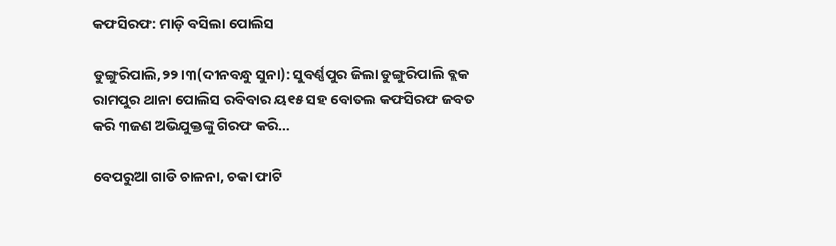କଫସିରଫ: ମାଡ଼ି ବସିଲା ପୋଲିସ

ଡୁଙ୍ଗୁରିପାଲି,୨୨।୩(ଦୀନବନ୍ଧୁ ସୁନା): ସୁବର୍ଣ୍ଣପୁର ଜିଲା ଡୁଙ୍ଗୁରିପାଲି ବ୍ଲକ ରାମପୁର ଥାନା ପୋଲିସ ରବିବାର ୟ୧୫ ସହ ବୋତଲ କଫସିରଫ ଜବତ କରି ୩ଜଣ ଅଭିଯୁକ୍ତଙ୍କୁ ଗିରଫ କରି…

ବେପରୁଆ ଗାଡି ଚାଳନା, ଚକା ଫାଟି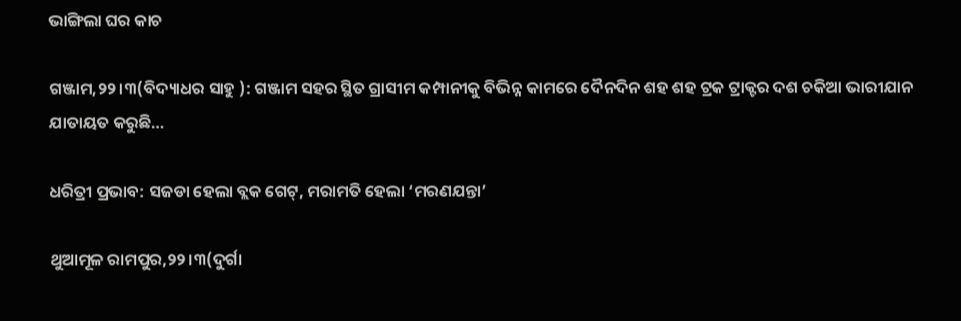ଭାଙ୍ଗିଲା ଘର କାଚ

ଗଞ୍ଜାମ,୨୨।୩(ବିଦ୍ୟାଧର ସାହୁ ): ଗଞ୍ଜାମ ସହର ସ୍ଥିତ ଗ୍ରାସୀମ କମ୍ପାନୀକୁ ବିଭିନ୍ନ କାମରେ ଦୈନଦିନ ଶହ ଶହ ଟ୍ରକ ଟ୍ରାକ୍ଟର ଦଶ ଚକିଆ ଭାରୀଯାନ ଯାତାୟତ କରୁଛି…

ଧରିତ୍ରୀ ପ୍ରଭାବ: ସଜଡା ହେଲା ବ୍ଲକ ଗେଟ୍‌, ମରାମତି ହେଲା ‘ମରଣଯନ୍ତା’

ଥୁଆମୂଳ ରାମପୁର,୨୨।୩(ଦୁର୍ଗା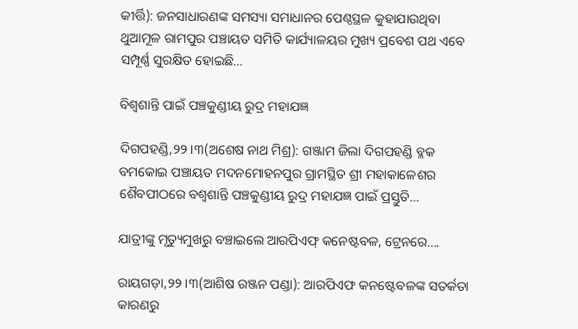କୀର୍ତ୍ତି): ଜନସାଧାରଣଙ୍କ ସମସ୍ୟା ସମାଧାନର ପେଣ୍ଠସ୍ଥଳ କୁହାଯାଉଥିବା ଥୁଆମୂଳ ରାମପୁର ପଞ୍ଚାୟତ ସମିତି କାର୍ଯ୍ୟାଳୟର ମୁଖ୍ୟ ପ୍ରବେଶ ପଥ ଏବେ ସମ୍ପୂର୍ଣ୍ଣ ସୁରକ୍ଷିତ ହୋଇଛି…

ବିଶ୍ୱଶାନ୍ତି ପାଇଁ ପଞ୍ଚକୁଣ୍ଡୀୟ ରୁଦ୍ର ମହାଯଜ୍ଞ

ଦିଗପହଣ୍ଡି,୨୨।୩(ଅଶେଷ ନାଥ ମିଶ୍ର): ଗଞ୍ଜାମ ଜିଲା ଦିଗପହଣ୍ଡି ବ୍ଳକ ବମକୋଇ ପଞ୍ଚାୟତ ମଦନମୋହନପୁର ଗ୍ରାମସ୍ଥିତ ଶ୍ରୀ ମହାକାଳେଶର ଶୈବପୀଠରେ ବଶ୍ୱଶାନ୍ତି ପଞ୍ଚକୁଣ୍ଡୀୟ ରୁଦ୍ର ମହାଯଜ୍ଞ ପାଇଁ ପ୍ରସ୍ତୁତି…

ଯାତ୍ରୀଙ୍କୁ ମୃତ୍ୟୁମୁଖରୁ ବଞ୍ଚାଇଲେ ଆରପିଏଫ୍ କନେଷ୍ଟବଳ, ଟ୍ରେନରେ….

ରାୟଗଡ଼ା,୨୨।୩(ଆଶିଷ ରଞ୍ଜନ ପଣ୍ଡା): ଆରପିଏଫ କନଷ୍ଟେବଳଙ୍କ ସତର୍କତା କାରଣରୁ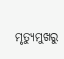ମୃତ୍ୟୁମୁଖରୁ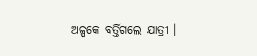ଅଳ୍ପକେ ବର୍ତ୍ତିଗଲେ ଯାତ୍ରୀ ।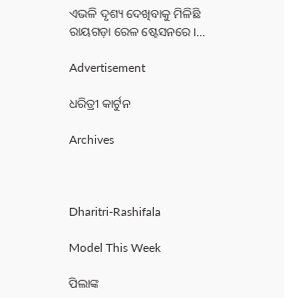ଏଭଳି ଦୃଶ୍ୟ ଦେଖିବାକୁ ମିଳିଛି ରାୟଗଡ଼ା ରେଳ ଷ୍ଟେସନରେ ।…

Advertisement

ଧରିତ୍ରୀ କାର୍ଟୁନ

Archives



Dharitri-Rashifala

Model This Week

ପିଲାଙ୍କ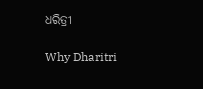ଧରିତ୍ରୀ

Why Dharitri